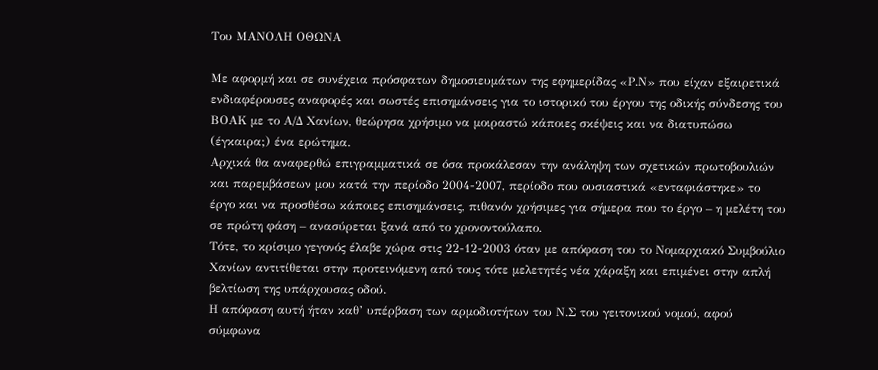Του ΜΑΝΟΛΗ ΟΘΩΝΑ

Mε αφορμή και σε συνέχεια πρόσφατων δημοσιευμάτων της εφημερίδας «Ρ.Ν» που είχαν εξαιρετικά ενδιαφέρουσες αναφορές και σωστές επισημάνσεις για το ιστορικό του έργου της οδικής σύνδεσης του ΒΟΑΚ με το Α/Δ Χανίων, θεώρησα χρήσιμο να μοιραστώ κάποιες σκέψεις και να διατυπώσω (έγκαιρα;) ένα ερώτημα.
Αρχικά θα αναφερθώ επιγραμματικά σε όσα προκάλεσαν την ανάληψη των σχετικών πρωτοβουλιών και παρεμβάσεων μου κατά την περίοδο 2004-2007, περίοδο που ουσιαστικά «ενταφιάστηκε» το έργο και να προσθέσω κάποιες επισημάνσεις, πιθανόν χρήσιμες για σήμερα που το έργο – η μελέτη του σε πρώτη φάση – ανασύρεται ξανά από το χρονοντούλαπο.
Τότε, το κρίσιμο γεγονός έλαβε χώρα στις 22-12-2003 όταν με απόφαση του το Νομαρχιακό Συμβούλιο Χανίων αντιτίθεται στην προτεινόμενη από τους τότε μελετητές νέα χάραξη και επιμένει στην απλή βελτίωση της υπάρχουσας οδού.
Η απόφαση αυτή ήταν καθ’ υπέρβαση των αρμοδιοτήτων του Ν.Σ του γειτονικού νομού, αφού σύμφωνα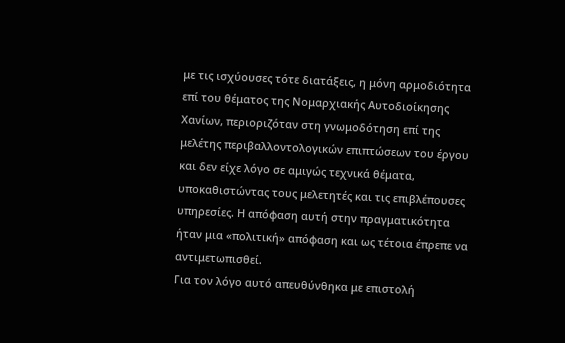με τις ισχύουσες τότε διατάξεις, η μόνη αρμοδιότητα επί του θέματος της Νομαρχιακής Αυτοδιοίκησης Χανίων, περιοριζόταν στη γνωμοδότηση επί της μελέτης περιβαλλοντολογικών επιπτώσεων του έργου και δεν είχε λόγο σε αμιγώς τεχνικά θέματα, υποκαθιστώντας τους μελετητές και τις επιβλέπουσες υπηρεσίες. Η απόφαση αυτή στην πραγματικότητα ήταν μια «πολιτική» απόφαση και ως τέτοια έπρεπε να αντιμετωπισθεί.
Για τον λόγο αυτό απευθύνθηκα με επιστολή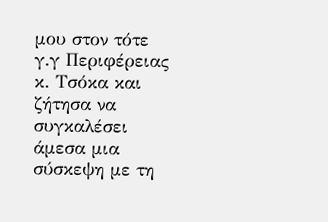μου στον τότε γ.γ Περιφέρειας κ. Τσόκα και ζήτησα να συγκαλέσει άμεσα μια σύσκεψη με τη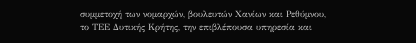συμμετοχή των νομαρχών, βουλευτών Χανίων και Ρεθύμνου, το ΤΕΕ Δυτικής Κρήτης, την επιβλέπουσα υπηρεσία και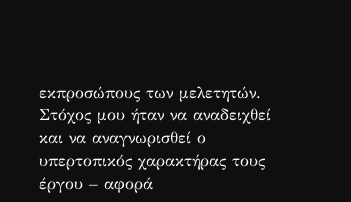εκπροσώπους των μελετητών. Στόχος μου ήταν να αναδειχθεί και να αναγνωρισθεί ο υπερτοπικός χαρακτήρας τους έργου – αφορά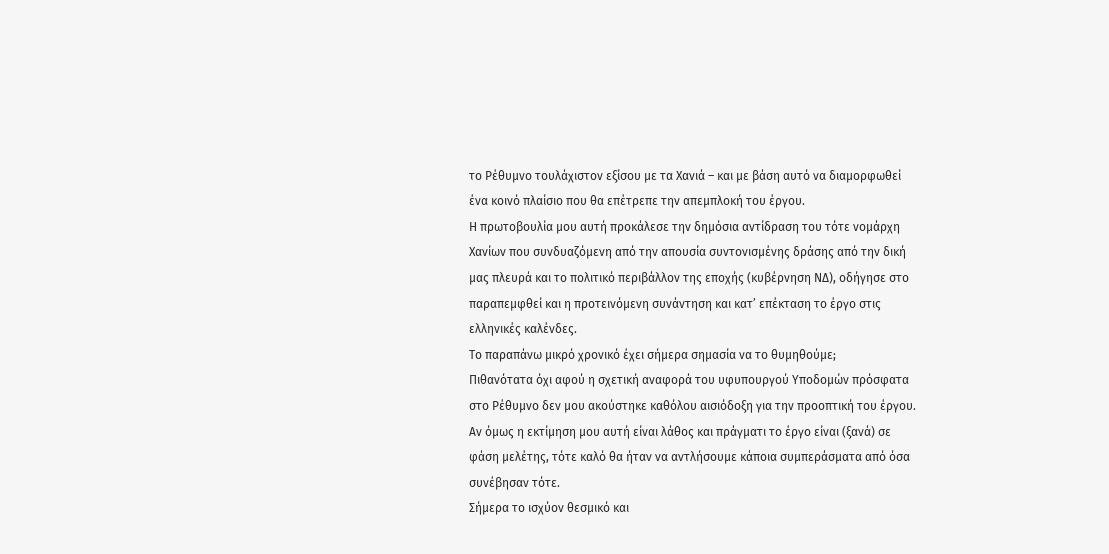το Ρέθυμνο τουλάχιστον εξίσου με τα Χανιά – και με βάση αυτό να διαμορφωθεί ένα κοινό πλαίσιο που θα επέτρεπε την απεμπλοκή του έργου.
Η πρωτοβουλία μου αυτή προκάλεσε την δημόσια αντίδραση του τότε νομάρχη Χανίων που συνδυαζόμενη από την απουσία συντονισμένης δράσης από την δική μας πλευρά και το πολιτικό περιβάλλον της εποχής (κυβέρνηση ΝΔ), οδήγησε στο παραπεμφθεί και η προτεινόμενη συνάντηση και κατ’ επέκταση το έργο στις ελληνικές καλένδες.
Το παραπάνω μικρό χρονικό έχει σήμερα σημασία να το θυμηθούμε;
Πιθανότατα όχι αφού η σχετική αναφορά του υφυπουργού Υποδομών πρόσφατα στο Ρέθυμνο δεν μου ακούστηκε καθόλου αισιόδοξη για την προοπτική του έργου. Αν όμως η εκτίμηση μου αυτή είναι λάθος και πράγματι το έργο είναι (ξανά) σε φάση μελέτης, τότε καλό θα ήταν να αντλήσουμε κάποια συμπεράσματα από όσα συνέβησαν τότε.
Σήμερα το ισχύον θεσμικό και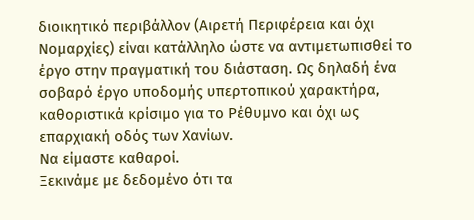διοικητικό περιβάλλον (Αιρετή Περιφέρεια και όχι Νομαρχίες) είναι κατάλληλο ώστε να αντιμετωπισθεί το έργο στην πραγματική του διάσταση. Ως δηλαδή ένα σοβαρό έργο υποδομής υπερτοπικού χαρακτήρα, καθοριστικά κρίσιμο για το Ρέθυμνο και όχι ως επαρχιακή οδός των Χανίων.
Να είμαστε καθαροί.
Ξεκινάμε με δεδομένο ότι τα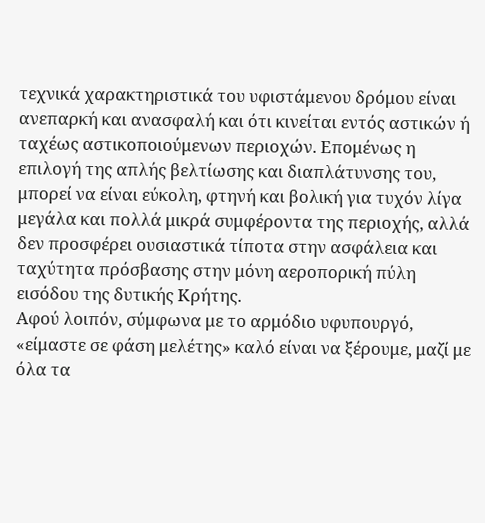τεχνικά χαρακτηριστικά του υφιστάμενου δρόμου είναι ανεπαρκή και ανασφαλή και ότι κινείται εντός αστικών ή ταχέως αστικοποιούμενων περιοχών. Επομένως η επιλογή της απλής βελτίωσης και διαπλάτυνσης του, μπορεί να είναι εύκολη, φτηνή και βολική για τυχόν λίγα μεγάλα και πολλά μικρά συμφέροντα της περιοχής, αλλά δεν προσφέρει ουσιαστικά τίποτα στην ασφάλεια και ταχύτητα πρόσβασης στην μόνη αεροπορική πύλη εισόδου της δυτικής Κρήτης.
Αφού λοιπόν, σύμφωνα με το αρμόδιο υφυπουργό, «είμαστε σε φάση μελέτης» καλό είναι να ξέρουμε, μαζί με όλα τα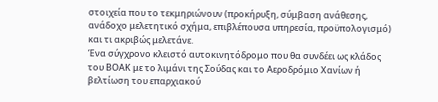στοιχεία που το τεκμηριώνουν (προκήρυξη, σύμβαση ανάθεσης, ανάδοχο μελετητικό σχήμα, επιβλέπουσα υπηρεσία, προϋπολογισμό) και τι ακριβώς μελετάνε.
Ένα σύγχρονο κλειστό αυτοκινητόδρομο που θα συνδέει ως κλάδος του ΒΟΑΚ με το λιμάνι της Σούδας και το Αεροδρόμιο Χανίων ή βελτίωση του επαρχιακού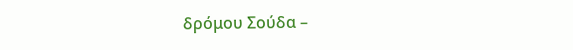δρόμου Σούδα –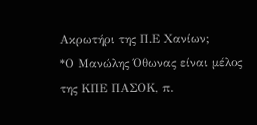Ακρωτήρι της Π.Ε Χανίων;
*Ο Μανώλης Όθωνας είναι μέλος της ΚΠΕ ΠΑΣΟΚ, π.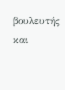βουλευτής και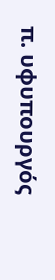π. υφυπουργός